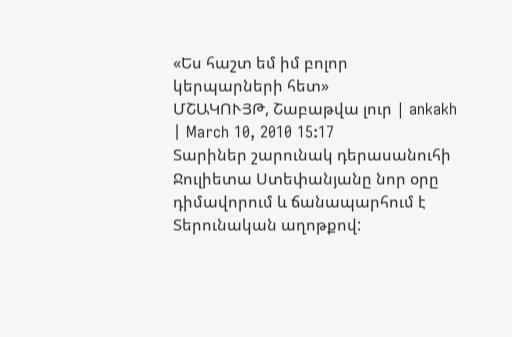«Ես հաշտ եմ իմ բոլոր կերպարների հետ»
ՄՇԱԿՈՒՅԹ, Շաբաթվա լուր | ankakh | March 10, 2010 15:17
Տարիներ շարունակ դերասանուհի Ջուլիետա Ստեփանյանը նոր օրը դիմավորում և ճանապարհում է Տերունական աղոթքով: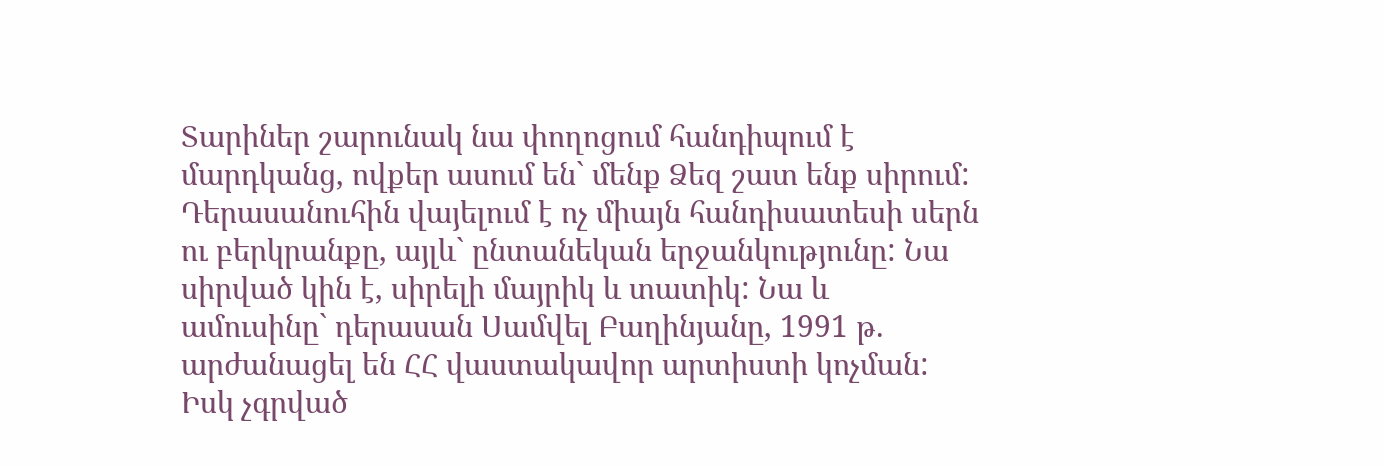Տարիներ շարունակ նա փողոցում հանդիպում է մարդկանց, ովքեր ասում են` մենք Ձեզ շատ ենք սիրում: Դերասանուհին վայելում է ոչ միայն հանդիսատեսի սերն ու բերկրանքը, այլև` ընտանեկան երջանկությունը: Նա սիրված կին է, սիրելի մայրիկ և տատիկ: Նա և ամուսինը` դերասան Սամվել Բաղինյանը, 1991 թ. արժանացել են ՀՀ վաստակավոր արտիստի կոչման: Իսկ չգրված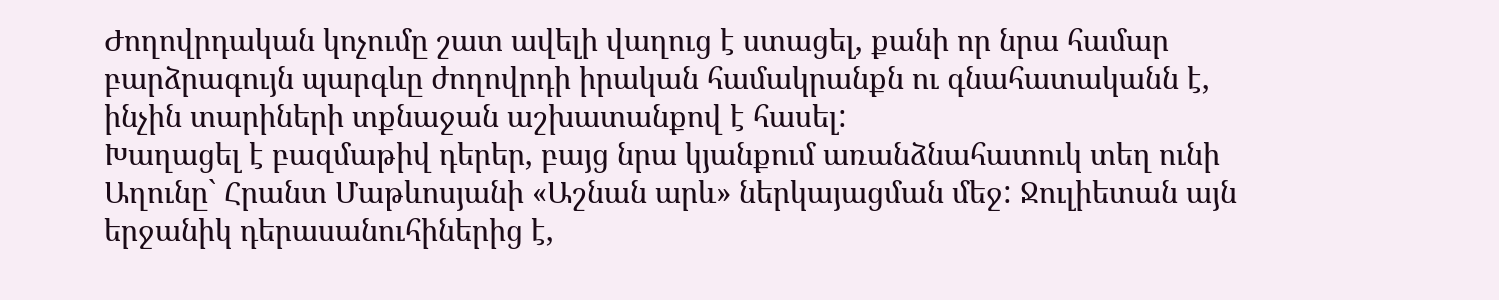Ժողովրդական կոչումը շատ ավելի վաղուց է ստացել, քանի որ նրա համար բարձրագույն պարգևը ժողովրդի իրական համակրանքն ու գնահատականն է, ինչին տարիների տքնաջան աշխատանքով է հասել:
Խաղացել է բազմաթիվ դերեր, բայց նրա կյանքում առանձնահատուկ տեղ ունի Աղունը` Հրանտ Մաթևոսյանի «Աշնան արև» ներկայացման մեջ: Ջուլիետան այն երջանիկ դերասանուհիներից է,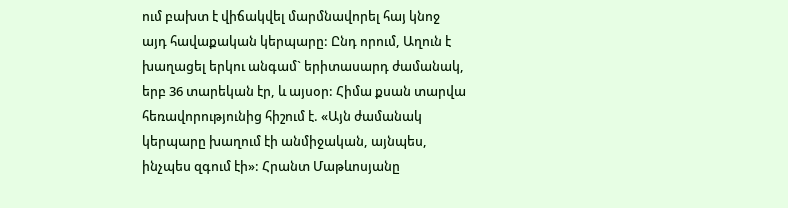ում բախտ է վիճակվել մարմնավորել հայ կնոջ այդ հավաքական կերպարը: Ընդ որում, Աղուն է խաղացել երկու անգամ` երիտասարդ ժամանակ, երբ 36 տարեկան էր, և այսօր: Հիմա քսան տարվա հեռավորությունից հիշում է. «Այն ժամանակ կերպարը խաղում էի անմիջական, այնպես, ինչպես զգում էի»: Հրանտ Մաթևոսյանը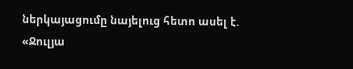ներկայացումը նայելուց հետո ասել է. «Ջուլյա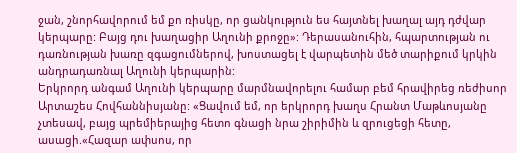ջան, շնորհավորում եմ քո ռիսկը, որ ցանկություն ես հայտնել խաղալ այդ դժվար կերպարը: Բայց դու խաղացիր Աղունի քրոջը»: Դերասանուհին, հպարտության ու դառնության խառը զգացումներով, խոստացել է վարպետին մեծ տարիքում կրկին անդրադառնալ Աղունի կերպարին:
Երկրորդ անգամ Աղունի կերպարը մարմնավորելու համար բեմ հրավիրեց ռեժիսոր Արտաշես Հովհաննիսյանը: «Ցավում եմ, որ երկրորդ խաղս Հրանտ Մաթևոսյանը չտեսավ, բայց պրեմիերայից հետո գնացի նրա շիրիմին և զրուցեցի հետը, ասացի.«Հազար ափսոս, որ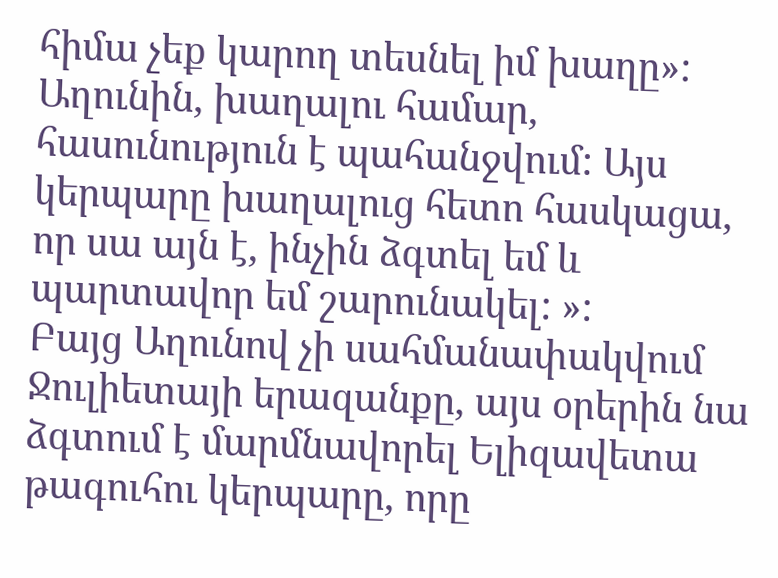հիմա չեք կարող տեսնել իմ խաղը»: Աղունին, խաղալու համար, հասունություն է պահանջվում: Այս կերպարը խաղալուց հետո հասկացա, որ սա այն է, ինչին ձգտել եմ և պարտավոր եմ շարունակել: »:
Բայց Աղունով չի սահմանափակվում Ջուլիետայի երազանքը, այս օրերին նա ձգտում է մարմնավորել Ելիզավետա թագուհու կերպարը, որը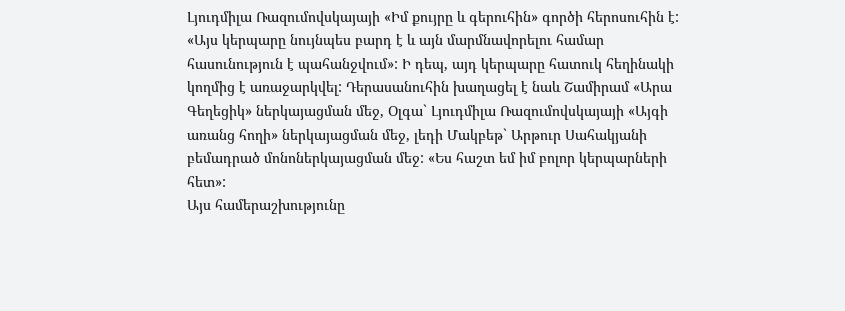Լյուդմիլա Ռազումովսկայայի «Իմ քույրը և գերուհին» գործի հերոսուհին է: «Այս կերպարը նույնպես բարդ է և այն մարմնավորելու համար հասունություն է պահանջվում»: Ի դեպ, այդ կերպարը հատուկ հեղինակի կողմից է առաջարկվել: Դերասանուհին խաղացել է նաև Շամիրամ «Արա Գեղեցիկ» ներկայացման մեջ, Օլգա` Լյուդմիլա Ռազումովսկայայի «Այգի առանց հողի» ներկայացման մեջ, լեդի Մակբեթ` Արթուր Սահակյանի բեմադրած մոնոներկայացման մեջ: «Ես հաշտ եմ իմ բոլոր կերպարների հետ»:
Այս համերաշխությունը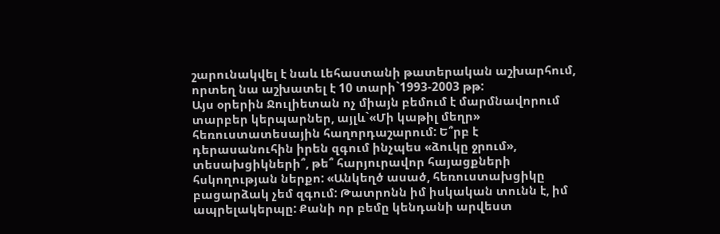շարունակվել է նաև Լեհաստանի թատերական աշխարհում, որտեղ նա աշխատել է 10 տարի`1993-2003 թթ:
Այս օրերին Ջուլիետան ոչ միայն բեմում է մարմնավորում տարբեր կերպարներ, այլև`«Մի կաթիլ մեղր» հեռուստատեսային հաղորդաշարում: Ե՞րբ է
դերասանուհին իրեն զգում ինչպես «ձուկը ջրում», տեսախցիկների՞, թե՞ հարյուրավոր հայացքների հսկողության ներքո: «Անկեղծ ասած, հեռուստախցիկը բացարձակ չեմ զգում: Թատրոնն իմ իսկական տունն է, իմ ապրելակերպը: Քանի որ բեմը կենդանի արվեստ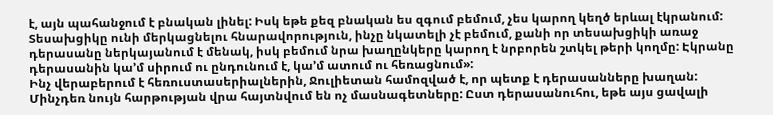է, այն պահանջում է բնական լինել: Իսկ եթե քեզ բնական ես զգում բեմում, չես կարող կեղծ երևալ էկրանում: Տեսախցիկը ունի մերկացնելու հնարավորություն, ինչը նկատելի չէ բեմում, քանի որ տեսախցիկի առաջ դերասանը ներկայանում է մենակ, իսկ բեմում նրա խաղընկերը կարող է նրբորեն շտկել թերի կողմը: Էկրանը դերասանին կա’մ սիրում ու ընդունում է, կա’մ ատում ու հեռացնում»:
Ինչ վերաբերում է հեռուստասերիալներին, Ջուլիետան համոզված է, որ պետք է դերասանները խաղան: Մինչդեռ նույն հարթության վրա հայտնվում են ոչ մասնագետները: Ըստ դերասանուհու, եթե այս ցավալի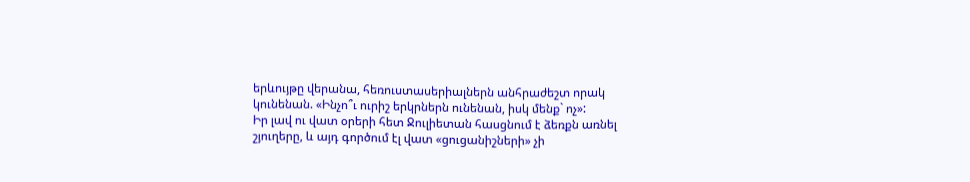երևույթը վերանա, հեռուստասերիալներն անհրաժեշտ որակ կունենան. «Ինչո՞ւ ուրիշ երկրներն ունենան, իսկ մենք` ոչ»:
Իր լավ ու վատ օրերի հետ Ջուլիետան հասցնում է ձեռքն առնել շյուղերը, և այդ գործում էլ վատ «ցուցանիշների» չի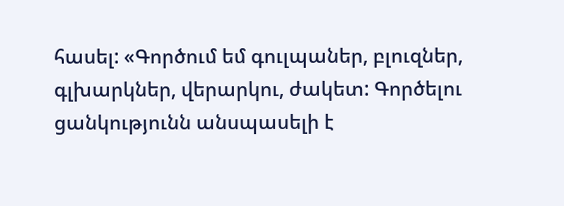հասել: «Գործում եմ գուլպաներ, բլուզներ, գլխարկներ, վերարկու, ժակետ: Գործելու ցանկությունն անսպասելի է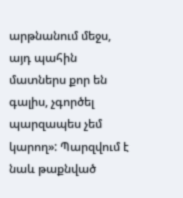արթնանում մեջս, այդ պահին մատներս քոր են գալիս, չգործել պարզապես չեմ կարող»: Պարզվում է նաև թաքնված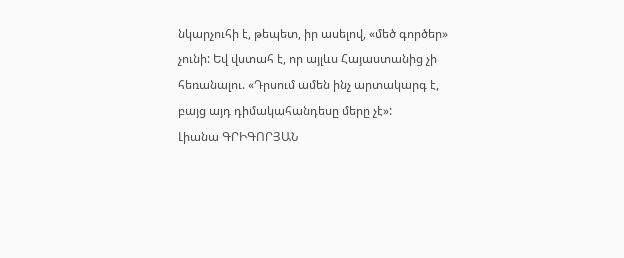նկարչուհի է, թեպետ, իր ասելով, «մեծ գործեր» չունի: Եվ վստահ է, որ այլևս Հայաստանից չի հեռանալու. «Դրսում ամեն ինչ արտակարգ է, բայց այդ դիմակահանդեսը մերը չէ»:
Լիանա ԳՐԻԳՈՐՅԱՆ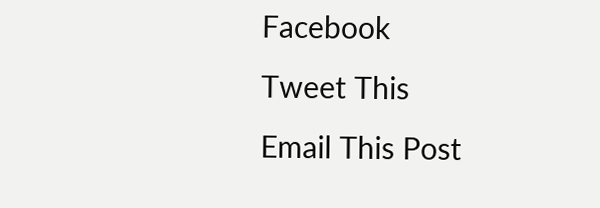Facebook
Tweet This
Email This Post